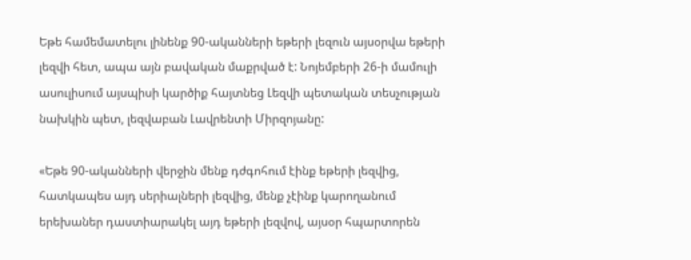Եթե համեմատելու լինենք 90-ականների եթերի լեզուն այսօրվա եթերի լեզվի հետ, ապա այն բավական մաքրված է: Նոյեմբերի 26-ի մամուլի ասուլիսում այսպիսի կարծիք հայտնեց Լեզվի պետական տեսչության նախկին պետ, լեզվաբան Լավրենտի Միրզոյանը:

«Եթե 90-ականների վերջին մենք դժգոհում էինք եթերի լեզվից, հատկապես այդ սերիալների լեզվից, մենք չէինք կարողանում երեխաներ դաստիարակել այդ եթերի լեզվով, այսօր հպարտորեն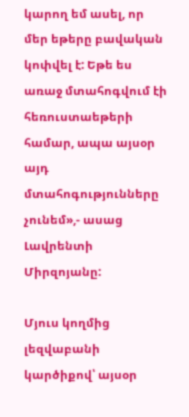կարող եմ ասել, որ մեր եթերը բավական կոփվել է: Եթե ես առաջ մտահոգվում էի հեռուստաեթերի համար, ապա այսօր այդ մտահոգությունները չունեմ»,- ասաց Լավրենտի Միրզոյանը:

Մյուս կողմից լեզվաբանի կարծիքով՝ այսօր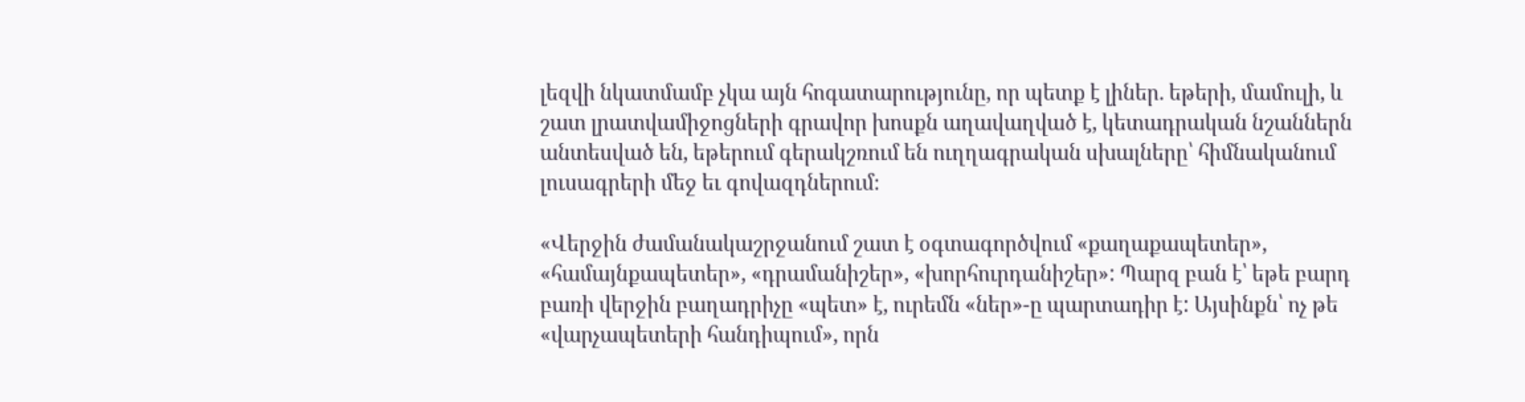լեզվի նկատմամբ չկա այն հոգատարությունը, որ պետք է լիներ. եթերի, մամուլի, և շատ լրատվամիջոցների գրավոր խոսքն աղավաղված է, կետադրական նշաններն անտեսված են, եթերում գերակշռում են ուղղագրական սխալները՝ հիմնականում լուսագրերի մեջ եւ գովազդներում։

«Վերջին ժամանակաշրջանում շատ է օգտագործվում «քաղաքապետեր», «համայնքապետեր», «դրամանիշեր», «խորհուրդանիշեր»: Պարզ բան է՝ եթե բարդ բառի վերջին բաղադրիչը «պետ» է, ուրեմն «ներ»-ը պարտադիր է: Այսինքն՝ ոչ թե «վարչապետերի հանդիպում», որն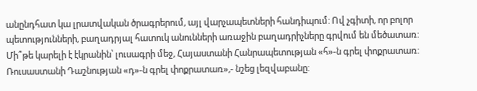անընդհատ կա լրատվական ծրագրերում, այլ վարչապետների հանդիպում: Ով չգիտի, որ բոլոր պետությունների, բաղադրյալ հատուկ անունների առաջին բաղադրիչները գրվում են մեծատառ: Մի՞թե կարելի է էկրանին՝ լուսագրի մեջ, Հայաստանի Հանրապետության «հ»-ն գրել փոքրատառ: Ռուսաստանի Դաշնության «դ»-ն գրել փոքրատառ»,- նշեց լեզվաբանը: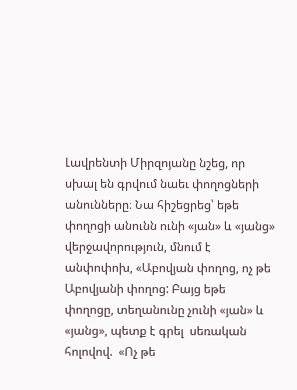Լավրենտի Միրզոյանը նշեց, որ սխալ են գրվում նաեւ փողոցների անունները։ Նա հիշեցրեց՝ եթե փողոցի անունն ունի «յան» և «յանց» վերջավորություն, մնում է անփոփոխ, «Աբովյան փողոց, ոչ թե Աբովյանի փողոց: Բայց եթե փողոցը, տեղանունը չունի «յան» և «յանց», պետք է գրել  սեռական հոլովով.  «Ոչ թե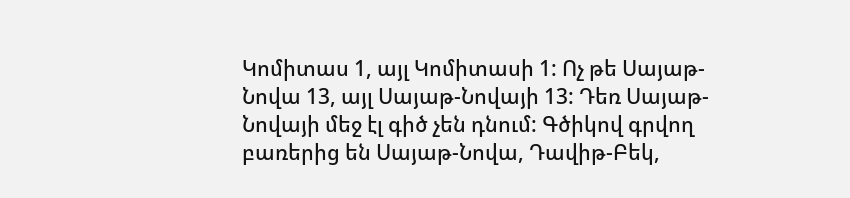Կոմիտաս 1, այլ Կոմիտասի 1: Ոչ թե Սայաթ-Նովա 13, այլ Սայաթ-Նովայի 13: Դեռ Սայաթ-Նովայի մեջ էլ գիծ չեն դնում: Գծիկով գրվող բառերից են Սայաթ-Նովա, Դավիթ-Բեկ,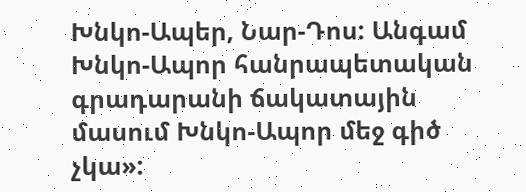Խնկո-Ապեր, Նար-Դոս: Անգամ Խնկո-Ապոր հանրապետական գրադարանի ճակատային մասում Խնկո-Ապոր մեջ գիծ չկա»: